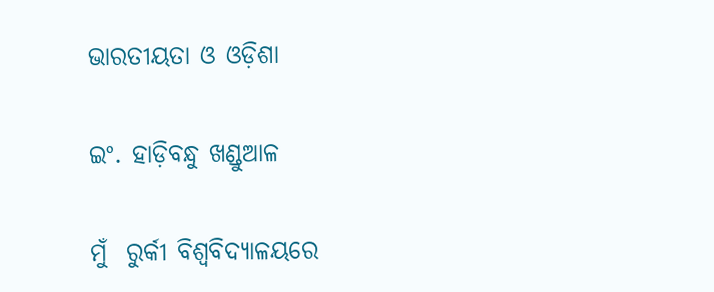ଭାରତୀୟତା ଓ ଓଡ଼ିଶା

ଇଂ. ହାଡ଼ିବନ୍ଧୁ ଖଣ୍ଡୁଆଳ

ମୁଁ  ରୁର୍କୀ ବିଶ୍ୱବିଦ୍ୟାଳୟରେ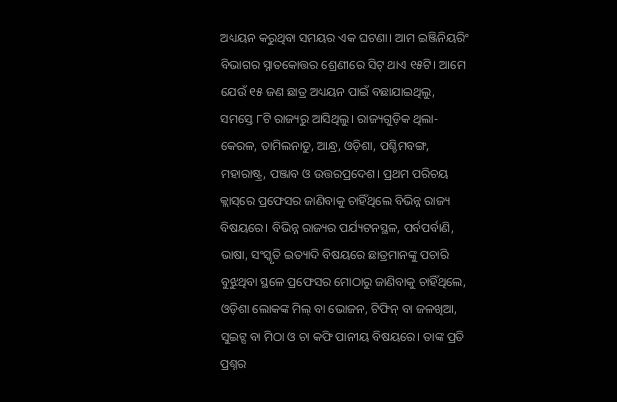ଅଧ୍ୟୟନ କରୁଥିବା ସମୟର ଏକ ଘଟଣା। ଆମ ଇଞ୍ଜିନିୟରିଂ ବିଭାଗର ସ୍ନାତକୋତ୍ତର ଶ୍ରେଣୀରେ ସିଟ୍‌ ଥାଏ ୧୫ଟି। ଆମେ ଯେଉଁ ୧୫ ଜଣ ଛାତ୍ର ଅଧ୍ୟୟନ ପାଇଁ ବଛାଯାଇଥିଲୁ, ସମସ୍ତେ ୮ଟି ରାଜ୍ୟରୁ ଆସିଥିଲୁ। ରାଜ୍ୟଗୁଡ଼ିକ ଥିଲା- କେରଳ, ତାମିଲନାଡୁ, ଆନ୍ଧ୍ର, ଓଡ଼ିଶା, ପଶ୍ଚିମବଙ୍ଗ, ମହାରାଷ୍ଟ୍ର, ପଞ୍ଜାବ ଓ ଉତ୍ତରପ୍ରଦେଶ। ପ୍ରଥମ ପରିଚୟ କ୍ଲାସ୍‌ରେ ପ୍ରଫେସର ଜାଣିବାକୁ ଚାହିଁଥିଲେ ବିଭିନ୍ନ ରାଜ୍ୟ ବିଷୟରେ। ବିଭିନ୍ନ ରାଜ୍ୟର ପର୍ଯ୍ୟଟନସ୍ଥଳ, ପର୍ବପର୍ବାଣି, ଭାଷା, ସଂସ୍କୃତି ଇତ୍ୟାଦି ବିଷୟରେ ଛାତ୍ରମାନଙ୍କୁ ପଚାରି ବୁଝୁଥିବା ସ୍ଥଳେ ପ୍ରଫେସର ମୋଠାରୁ ଜାଣିବାକୁ ଚାହିଁଥିଲେ, ଓଡ଼ିଶା ଲୋକଙ୍କ ମିଲ୍‌ ବା ଭୋଜନ, ଟିଫିନ୍‌ ବା ଜଳଖିଆ, ସୁଇଟ୍ସ ବା ମିଠା ଓ ଚା କଫି ପାନୀୟ ବିଷୟରେ। ତାଙ୍କ ପ୍ରତି ପ୍ରଶ୍ନର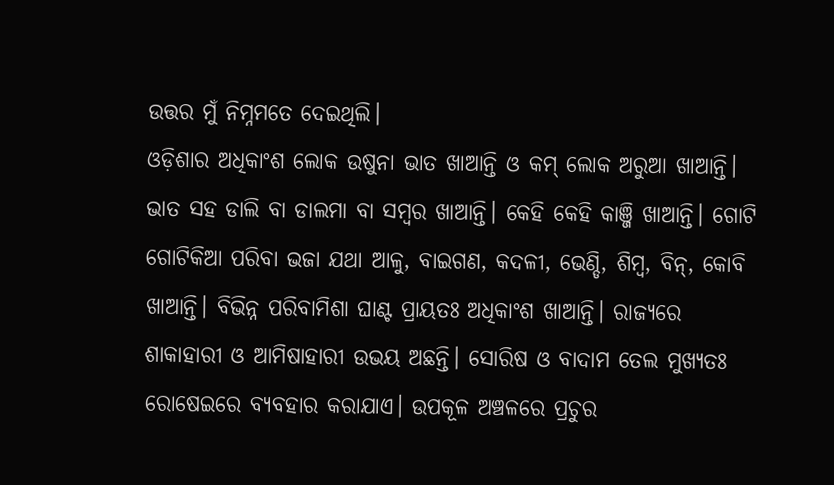ଉତ୍ତର ମୁଁ ନିମ୍ନମତେ ଦେଇଥିଲି।
ଓଡ଼ିଶାର ଅଧିକାଂଶ ଲୋକ ଉଷୁନା ଭାତ ଖାଆନ୍ତି ଓ କମ୍‌ ଲୋକ ଅରୁଆ ଖାଆନ୍ତି। ଭାତ ସହ ଡାଲି ବା ଡାଲମା ବା ସମ୍ବର ଖାଆନ୍ତି। କେହି କେହି କାଞ୍ଜି ଖାଆନ୍ତି। ଗୋଟି ଗୋଟିକିଆ ପରିବା ଭଜା ଯଥା ଆଳୁ, ବାଇଗଣ, କଦଳୀ, ଭେଣ୍ଡି, ଶିମ୍ବ, ବିନ୍‌, କୋବି ଖାଆନ୍ତି। ବିଭିନ୍ନ ପରିବାମିଶା ଘାଣ୍ଟ ପ୍ରାୟତଃ ଅଧିକାଂଶ ଖାଆନ୍ତି। ରାଜ୍ୟରେ ଶାକାହାରୀ ଓ ଆମିଷାହାରୀ ଉଭୟ ଅଛନ୍ତି। ସୋରିଷ ଓ ବାଦାମ ତେଲ ମୁଖ୍ୟତଃ ରୋଷେଇରେ ବ୍ୟବହାର କରାଯାଏ। ଉପକୂଳ ଅଞ୍ଚଳରେ ପ୍ରଚୁର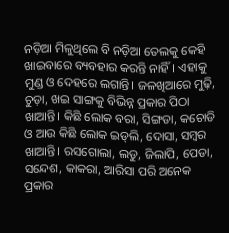ନଡ଼ିଆ ମିଳୁଥିଲେ ବି ନଡ଼ିଆ ତେଲକୁ କେହି ଖାଇବାରେ ବ୍ୟବହାର କରନ୍ତି ନାହିଁ। ଏହାକୁ ମୁଣ୍ଡ ଓ ଦେହରେ ଲଗାନ୍ତି। ଜଳଖିଆରେ ମୁଢ଼ି, ଚୁଡ଼ା, ଖଇ ସାଙ୍ଗକୁ ବିଭିନ୍ନ ପ୍ରକାର ପିଠା ଖାଆନ୍ତି। କିଛି ଲୋକ ବରା, ସିଙ୍ଗଡା, କଚୋଡି ଓ ଆଉ କିଛି ଲୋକ ଇଡ୍‌ଲି, ଦୋସା, ସମ୍ବର ଖାଆନ୍ତି। ରସଗୋଲା, ଲଡୁ, ଜିଲାପି, ପେଡା, ସନ୍ଦେଶ, କାକରା, ଆରିସା ପରି ଅନେକ ପ୍ରକାର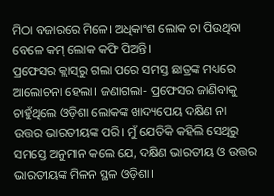ମିଠା ବଜାରରେ ମିଳେ। ଅଧିକାଂଶ ଲୋକ ଚା ପିଉଥିବା ବେଳେ କମ୍‌ ଲୋକ କଫି ପିଅନ୍ତି।
ପ୍ରଫେସର କ୍ଲାସ୍‌ରୁ ଗଲା ପରେ ସମସ୍ତ ଛାତ୍ରଙ୍କ ମଧ୍ୟରେ ଆଲୋଚନା ହେଲା। ଜଣାଗଲା- ପ୍ରଫେସର ଜାଣିବାକୁ ଚାହୁଁଥିଲେ ଓଡ଼ିଶା ଲୋକଙ୍କ ଖାଦ୍ୟପେୟ ଦକ୍ଷିଣ ନା ଉତ୍ତର ଭାରତୀୟଙ୍କ ପରି। ମୁଁ ଯେତିକି କହିଲି ସେଥିରୁ ସମସ୍ତେ ଅନୁମାନ କଲେ ଯେ, ଦକ୍ଷିଣ ଭାରତୀୟ ଓ ଉତ୍ତର ଭାରତୀୟଙ୍କ ମିଳନ ସ୍ଥଳ ଓଡ଼ିଶା।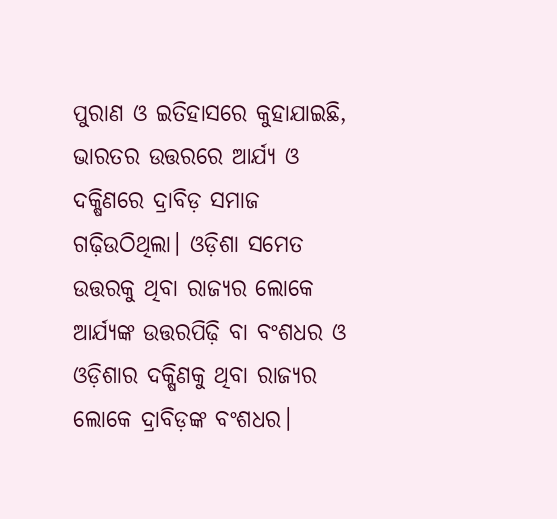ପୁରାଣ ଓ ଇତିହାସରେ କୁହାଯାଇଛି, ଭାରତର ଉତ୍ତରରେ ଆର୍ଯ୍ୟ ଓ ଦକ୍ଷିଣରେ ଦ୍ରାବିଡ଼ ସମାଜ ଗଢ଼ିଉଠିଥିଲା। ଓଡ଼ିଶା ସମେତ ଉତ୍ତରକୁ ଥିବା ରାଜ୍ୟର ଲୋକେ ଆର୍ଯ୍ୟଙ୍କ ଉତ୍ତରପିଢ଼ି ବା ବଂଶଧର ଓ ଓଡ଼ିଶାର ଦକ୍ଷିଣକୁ ଥିବା ରାଜ୍ୟର ଲୋକେ ଦ୍ରାବିଡ଼ଙ୍କ ବଂଶଧର।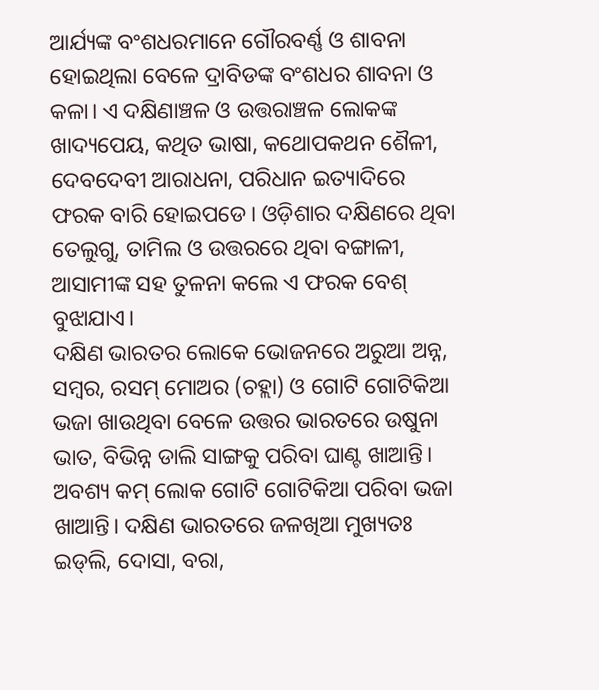ଆର୍ଯ୍ୟଙ୍କ ବଂଶଧରମାନେ ଗୌରବର୍ଣ୍ଣ ଓ ଶାବନା ହୋଇଥିଲା ବେଳେ ଦ୍ରାବିଡଙ୍କ ବଂଶଧର ଶାବନା ଓ କଳା। ଏ ଦକ୍ଷିଣାଞ୍ଚଳ ଓ ଉତ୍ତରାଞ୍ଚଳ ଲୋକଙ୍କ ଖାଦ୍ୟପେୟ, କଥିତ ଭାଷା, କଥୋପକଥନ ଶୈଳୀ, ଦେବଦେବୀ ଆରାଧନା, ପରିଧାନ ଇତ୍ୟାଦିରେ ଫରକ ବାରି ହୋଇପଡେ। ଓଡ଼ିଶାର ଦକ୍ଷିଣରେ ଥିବା ତେଲୁଗୁ, ତାମିଲ ଓ ଉତ୍ତରରେ ଥିବା ବଙ୍ଗାଳୀ, ଆସାମୀଙ୍କ ସହ ତୁଳନା କଲେ ଏ ଫରକ ବେଶ୍‌ ବୁଝାଯାଏ।
ଦକ୍ଷିଣ ଭାରତର ଲୋକେ ଭୋଜନରେ ଅରୁଆ ଅନ୍ନ, ସମ୍ବର, ରସମ୍‌ ମୋଅର (ଚହ୍ଲା) ଓ ଗୋଟି ଗୋଟିକିଆ ଭଜା ଖାଉଥିବା ବେଳେ ଉତ୍ତର ଭାରତରେ ଉଷୁନା ଭାତ, ବିଭିନ୍ନ ଡାଲି ସାଙ୍ଗକୁ ପରିବା ଘାଣ୍ଟ ଖାଆନ୍ତି। ଅବଶ୍ୟ କମ୍‌ ଲୋକ ଗୋଟି ଗୋଟିକିଆ ପରିବା ଭଜା ଖାଆନ୍ତି। ଦକ୍ଷିଣ ଭାରତରେ ଜଳଖିଆ ମୁଖ୍ୟତଃ ଇଡ୍‌ଲି, ଦୋସା, ବରା,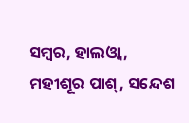ସମ୍ବର, ହାଲଓ୍ବା, ମହୀଶୂର ପାଶ୍‌, ସନ୍ଦେଶ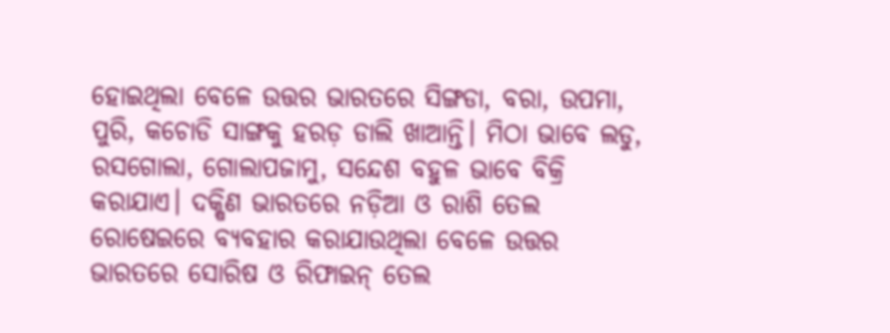ହୋଇଥିଲା ବେଳେ ଉତ୍ତର ଭାରତରେ ସିଙ୍ଗଡା, ବରା, ଉପମା, ପୁରି, କଚୋଡି ସାଙ୍ଗକୁ ହରଡ଼ ଡାଲି ଖାଆନ୍ତି। ମିଠା ଭାବେ ଲଡୁ, ରସଗୋଲା, ଗୋଲାପଜାମୁ, ସନ୍ଦେଶ ବହୁଳ ଭାବେ ବିକ୍ରି କରାଯାଏ। ଦକ୍ଷିଣ ଭାରତରେ ନଡ଼ିଆ ଓ ରାଶି ତେଲ ରୋଷେଇରେ ବ୍ୟବହାର କରାଯାଉଥିଲା ବେଳେ ଉତ୍ତର ଭାରତରେ ସୋରିଷ ଓ ରିଫାଇନ୍‌ ତେଲ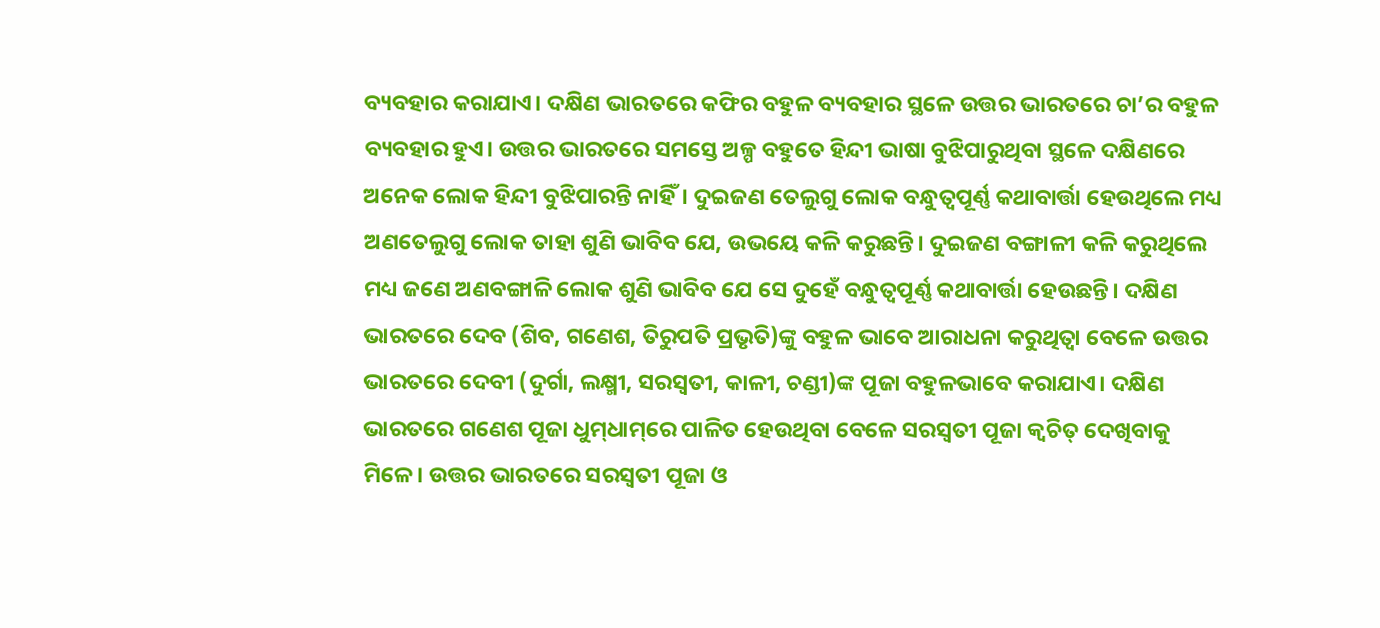ବ୍ୟବହାର କରାଯାଏ। ଦକ୍ଷିଣ ଭାରତରେ କଫିର ବହୁଳ ବ୍ୟବହାର ସ୍ଥଳେ ଉତ୍ତର ଭାରତରେ ଚା’ର ବହୁଳ ବ୍ୟବହାର ହୁଏ। ଉତ୍ତର ଭାରତରେ ସମସ୍ତେ ଅଳ୍ପ ବହୁତେ ହିନ୍ଦୀ ଭାଷା ବୁଝିପାରୁଥିବା ସ୍ଥଳେ ଦକ୍ଷିଣରେ ଅନେକ ଲୋକ ହିନ୍ଦୀ ବୁଝିପାରନ୍ତି ନାହିଁ। ଦୁଇଜଣ ତେଲୁଗୁ ଲୋକ ବନ୍ଧୁତ୍ୱପୂର୍ଣ୍ଣ କଥାବାର୍ତ୍ତା ହେଉଥିଲେ ମଧ୍ୟ ଅଣତେଲୁଗୁ ଲୋକ ତାହା ଶୁଣି ଭାବିବ ଯେ, ଉଭୟେ କଳି କରୁଛନ୍ତି। ଦୁଇଜଣ ବଙ୍ଗାଳୀ କଳି କରୁଥିଲେ ମଧ୍ୟ ଜଣେ ଅଣବଙ୍ଗାଳି ଲୋକ ଶୁଣି ଭାବିବ ଯେ ସେ ଦୁହେଁ ବନ୍ଧୁତ୍ୱପୂର୍ଣ୍ଣ କଥାବାର୍ତ୍ତା ହେଉଛନ୍ତି। ଦକ୍ଷିଣ ଭାରତରେ ଦେବ (ଶିବ, ଗଣେଶ, ତିରୁପତି ପ୍ରଭୃତି)ଙ୍କୁ ବହୁଳ ଭାବେ ଆରାଧନା କରୁଥିତ୍ବା ବେଳେ ଉତ୍ତର ଭାରତରେ ଦେବୀ (ଦୁର୍ଗା, ଲକ୍ଷ୍ମୀ, ସରସ୍ବତୀ, କାଳୀ, ଚଣ୍ଡୀ)ଙ୍କ ପୂଜା ବହୁଳଭାବେ କରାଯାଏ। ଦକ୍ଷିଣ ଭାରତରେ ଗଣେଶ ପୂଜା ଧୁମ୍‌ଧାମ୍‌ରେ ପାଳିତ ହେଉଥିବା ବେଳେ ସରସ୍ବତୀ ପୂଜା କ୍ୱଚିତ୍‌ ଦେଖିବାକୁ ମିଳେ। ଉତ୍ତର ଭାରତରେ ସରସ୍ବତୀ ପୂଜା ଓ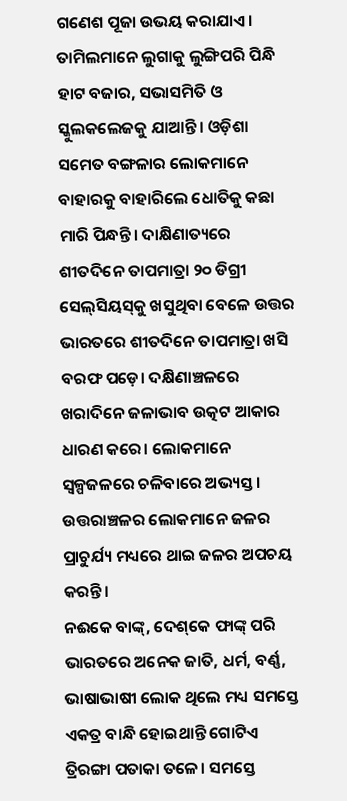ଗଣେଶ ପୂଜା ଉଭୟ କରାଯାଏ। ତାମିଲମାନେ ଲୁଗାକୁ ଲୁଙ୍ଗିପରି ପିନ୍ଧି ହାଟ ବଜାର, ସଭାସମିତି ଓ ସ୍କୁଲକଲେଜକୁ ଯାଆନ୍ତି। ଓଡ଼ିଶା ସମେତ ବଙ୍ଗଳାର ଲୋକମାନେ ବାହାରକୁ ବାହାରିଲେ ଧୋତିକୁ କଛା ମାରି ପିନ୍ଧନ୍ତି। ଦାକ୍ଷିଣାତ୍ୟରେ ଶୀତଦିନେ ତାପମାତ୍ରା ୨୦ ଡିଗ୍ରୀ ସେଲ୍‌ସିୟସ୍‌କୁ ଖସୁଥିବା ବେଳେ ଉତ୍ତର ଭାରତରେ ଶୀତଦିନେ ତାପମାତ୍ରା ଖସି ବରଫ ପଡ଼େ। ଦକ୍ଷିଣାଞ୍ଚଳରେ ଖରାଦିନେ ଜଳାଭାବ ଉତ୍କଟ ଆକାର ଧାରଣ କରେ। ଲୋକମାନେ ସ୍ବଳ୍ପଜଳରେ ଚଳିବାରେ ଅଭ୍ୟସ୍ତ। ଉତ୍ତରାଞ୍ଚଳର ଲୋକମାନେ ଜଳର ପ୍ରାଚୁର୍ଯ୍ୟ ମଧ୍ୟରେ ଥାଇ ଜଳର ଅପଚୟ କରନ୍ତି।
ନଈକେ ବାଙ୍କ୍‌, ଦେଶ୍‌କେ ଫାଙ୍କ୍‌ ପରି ଭାରତରେ ଅନେକ ଜାତି, ଧର୍ମ, ବର୍ଣ୍ଣ, ଭାଷାଭାଷୀ ଲୋକ ଥିଲେ ମଧ୍ୟ ସମସ୍ତେ ଏକତ୍ର ବାନ୍ଧି ହୋଇଥାନ୍ତି ଗୋଟିଏ ତ୍ରିରଙ୍ଗା ପତାକା ତଳେ। ସମସ୍ତେ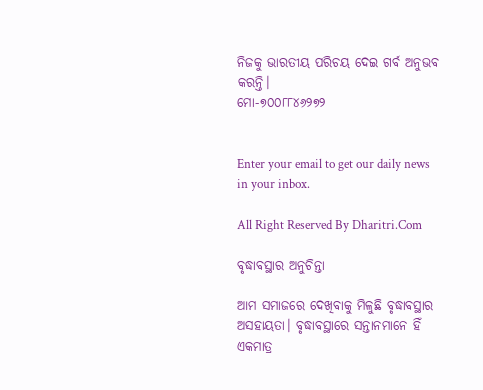ନିଜକୁ ଭାରତୀୟ ପରିଚୟ ଦେଇ ଗର୍ବ ଅନୁଭବ କରନ୍ତି।
ମୋ-୭୦୦୮୮୪୬୨୭୨


Enter your email to get our daily news in your inbox.

All Right Reserved By Dharitri.Com

ବୃଦ୍ଧାବସ୍ଥାର ଅନୁଚିନ୍ତା

ଆମ ସମାଜରେ ଦେଖିବାକୁ ମିଳୁଛି ବୃଦ୍ଧାବସ୍ଥାର ଅସହାୟତା। ବୃଦ୍ଧାବସ୍ଥାରେ ସନ୍ତାନମାନେ ହିଁ ଏକମାତ୍ର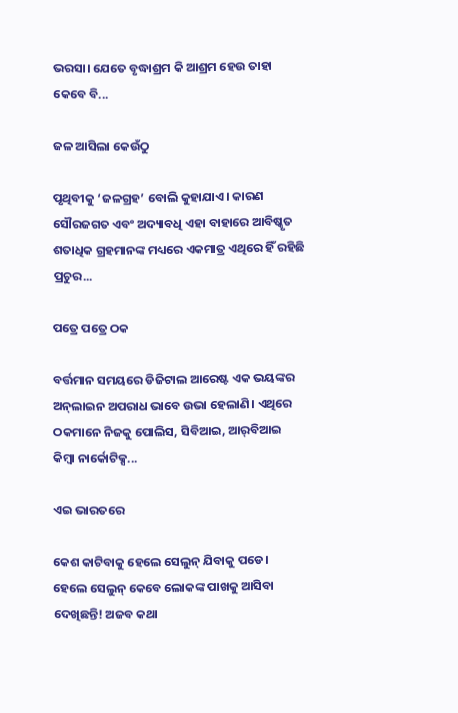ଭରସା। ଯେତେ ବୃଦ୍ଧାଶ୍ରମ କି ଆଶ୍ରମ ହେଉ ତାହା କେବେ ବି...

ଜଳ ଆସିଲା କେଉଁଠୁ

ପୃଥିବୀକୁ ‘ଜଳଗ୍ରହ’ ବୋଲି କୁହାଯାଏ। କାରଣ ସୌରଜଗତ ଏବଂ ଅଦ୍ୟାବଧି ଏହା ବାହାରେ ଆବିଷ୍କୃତ ଶତାଧିକ ଗ୍ରହମାନଙ୍କ ମଧ୍ୟରେ ଏକମାତ୍ର ଏଥିରେ ହିଁ ରହିଛି ପ୍ରଚୁର...

ପତ୍ରେ ପତ୍ରେ ଠକ

ବର୍ତ୍ତମାନ ସମୟରେ ଡିଜିଟାଲ ଆରେଷ୍ଟ ଏକ ଭୟଙ୍କର ଅନ୍‌ଲାଇନ ଅପରାଧ ଭାବେ ଉଭା ହେଲାଣି। ଏଥିରେ ଠକମାନେ ନିଜକୁ ପୋଲିସ, ସିବିଆଇ, ଆର୍‌ବିଆଇ କିମ୍ବା ନାର୍କୋଟିକ୍ସ...

ଏଇ ଭାରତରେ

କେଶ କାଟିବାକୁ ହେଲେ ସେଲୁନ୍‌ ଯିବାକୁ ପଡେ। ହେଲେ ସେଲୁନ୍‌ କେବେ ଲୋକଙ୍କ ପାଖକୁ ଆସିବା ଦେଖିଛନ୍ତି! ଅଜବ କଥା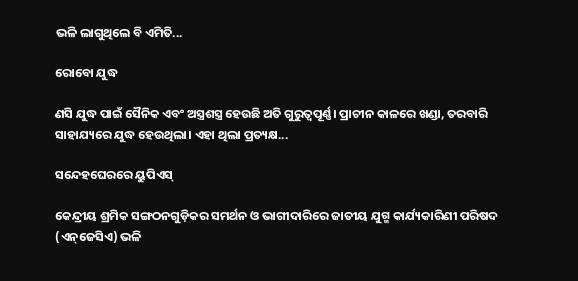ଭଳି ଲାଗୁଥିଲେ ବି ଏମିତି...

ରୋବୋ ଯୁଦ୍ଧ

ଣସି ଯୁଦ୍ଧ ପାଇଁ ସୈନିକ ଏବଂ ଅସ୍ତ୍ରଶସ୍ତ୍ର ହେଉଛି ଅତି ଗୁରୁତ୍ୱପୂର୍ଣ୍ଣ। ପ୍ରାଚୀନ କାଳରେ ଖଣ୍ଡା, ତରବାରି ସାହାଯ୍ୟରେ ଯୁଦ୍ଧ ହେଉଥିଲା। ଏହା ଥିଲା ପ୍ରତ୍ୟକ୍ଷ...

ସନ୍ଦେହଘେରରେ ୟୁପିଏସ୍‌

କେନ୍ଦ୍ରୀୟ ଶ୍ରମିକ ସଙ୍ଗଠନଗୁଡ଼ିକର ସମର୍ଥନ ଓ ଭାଗୀଦାରିରେ ଜାତୀୟ ଯୁଗ୍ମ କାର୍ଯ୍ୟକାରିଣୀ ପରିଷଦ (ଏନ୍‌ଜେସିଏ) ଭଳି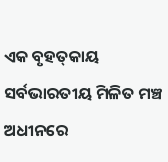ଏକ ବୃହତ୍‌କାୟ ସର୍ବଭାରତୀୟ ମିଳିତ ମଞ୍ଚ ଅଧୀନରେ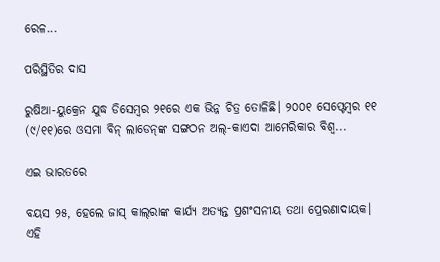ରେଳ...

ପରିସ୍ଥିତିର ଦାସ

ରୁଷିଆ-ୟୁକ୍ରେନ ଯୁଦ୍ଧ ଡିସେମ୍ବର ୨୧ରେ ଏକ ଭିନ୍ନ ଚିତ୍ର ତୋଳିଛି। ୨୦୦୧ ସେପ୍ଟେମ୍ବର ୧୧ (୯/୧୧)ରେ ଓସମା ବିନ୍‌ ଲାଡେନ୍‌ଙ୍କ ସଙ୍ଗଠନ ଅଲ୍‌-କାଏଦା ଆମେରିକାର ବିଶ୍ୱ...

ଏଇ ଭାରତରେ

ବୟସ ୨୫, ହେଲେ ଜାସ୍‌ କାଲ୍‌ରାଙ୍କ କାର୍ଯ୍ୟ ଅତ୍ୟନ୍ତ ପ୍ରଶଂସନୀୟ ତଥା ପ୍ରେରଣାଦାୟକ। ଏହି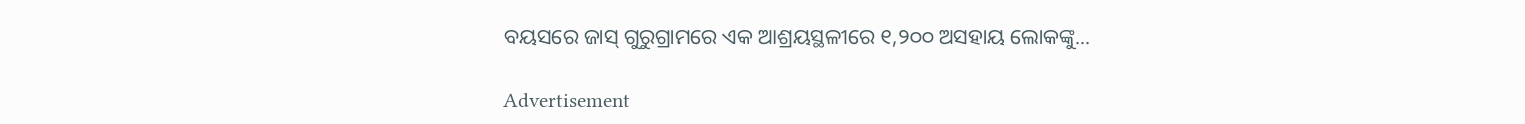ବୟସରେ ଜାସ୍‌ ଗୁରୁଗ୍ରାମରେ ଏକ ଆଶ୍ରୟସ୍ଥଳୀରେ ୧,୨୦୦ ଅସହାୟ ଲୋକଙ୍କୁ...

Advertisement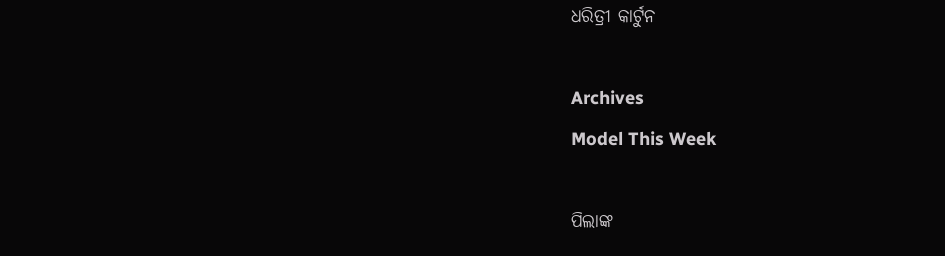ଧରିତ୍ରୀ କାର୍ଟୁନ

Archives
Model This Week

ପିଲାଙ୍କ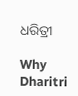ଧରିତ୍ରୀ

Why Dharitri